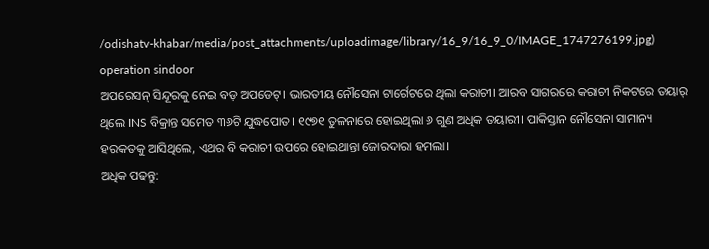/odishatv-khabar/media/post_attachments/uploadimage/library/16_9/16_9_0/IMAGE_1747276199.jpg)
operation sindoor
ଅପରେସନ୍ ସିନ୍ଦୂରକୁ ନେଇ ବଡ଼ ଅପଡେଟ୍। ଭାରତୀୟ ନୌସେନା ଟାର୍ଗେଟରେ ଥିଲା କରାଚୀ। ଆରବ ସାଗରରେ କରାଚୀ ନିକଟରେ ତୟାର୍ ଥିଲେ INS ବିକ୍ରାନ୍ତ ସମେତ ୩୬ଟି ଯୁଦ୍ଧପୋତ। ୧୯୭୧ ତୁଳନାରେ ହୋଇଥିଲା ୬ ଗୁଣ ଅଧିକ ତୟାରୀ। ପାକିସ୍ତାନ ନୌସେନା ସାମାନ୍ୟ ହରକତକୁ ଆସିଥିଲେ, ଏଥର ବି କରାଚୀ ଉପରେ ହୋଇଥାନ୍ତା ଜୋରଦାରା ହମଲା।
ଅଧିକ ପଢନ୍ତୁ: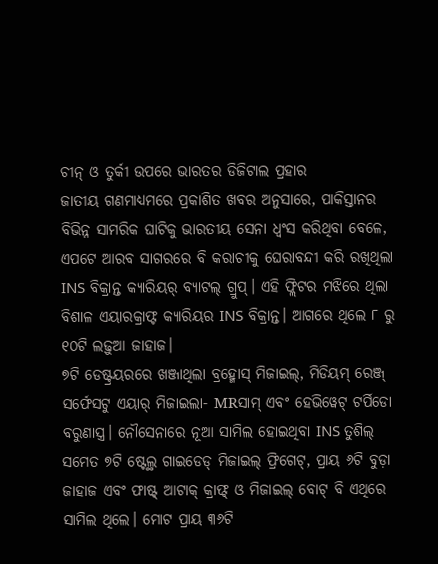ଚୀନ୍ ଓ ତୁର୍କୀ ଉପରେ ଭାରତର ଡିଜିଟାଲ ପ୍ରହାର
ଜାତୀୟ ଗଣମାଧ୍ୟମରେ ପ୍ରକାଶିତ ଖବର ଅନୁସାରେ, ପାକିସ୍ତାନର ବିଭିନ୍ନ ସାମରିକ ଘାଟିକୁ ଭାରତୀୟ ସେନା ଧ୍ୱଂସ କରିଥିବା ବେଳେ, ଏପଟେ ଆରବ ସାଗରରେ ବି କରାଚୀକୁ ଘେରାବନ୍ଦୀ କରି ରଖିଥିଲା INS ବିକ୍ରାନ୍ତ କ୍ୟାରିୟର୍ ବ୍ୟାଟଲ୍ ଗ୍ରୁପ୍। ଏହି ଫ୍ଲିଟର ମଝିରେ ଥିଲା ବିଶାଳ ଏୟାରକ୍ରାଫ୍ଟ କ୍ୟାରିୟର INS ବିକ୍ରାନ୍ତ। ଆଗରେ ଥିଲେ ୮ ରୁ ୧୦ଟି ଲଢ଼ୁଆ ଜାହାଜ।
୭ଟି ଡେଷ୍ଟ୍ରୟରରେ ଖଞ୍ଜାଥିଲା ବ୍ରହ୍ମୋସ୍ ମିଜାଇଲ୍, ମିଡିୟମ୍ ରେଞ୍ଜ୍ ସର୍ଫେସଟୁ ଏୟାର୍ ମିଜାଇଲା- MRସାମ୍ ଏବଂ ହେଭିୱେଟ୍ ଟର୍ପିଡୋ ବରୁଣାସ୍ତ୍ର। ନୌସେନାରେ ନୂଆ ସାମିଲ ହୋଇଥିବା INS ତୁଶିଲ୍ ସମେତ ୭ଟି ଷ୍ଟେଲ୍ଥ ଗାଇଡେଡ୍ ମିଜାଇଲ୍ ଫ୍ରିଗେଟ୍, ପ୍ରାୟ ୬ଟି ବୁଡ଼ା ଜାହାଜ ଏବଂ ଫାଷ୍ଟ୍ ଆଟାକ୍ କ୍ରାଫ୍ଟ୍ ଓ ମିଜାଇଲ୍ ବୋଟ୍ ବି ଏଥିରେ ସାମିଲ ଥିଲେ। ମୋଟ ପ୍ରାୟ ୩୬ଟି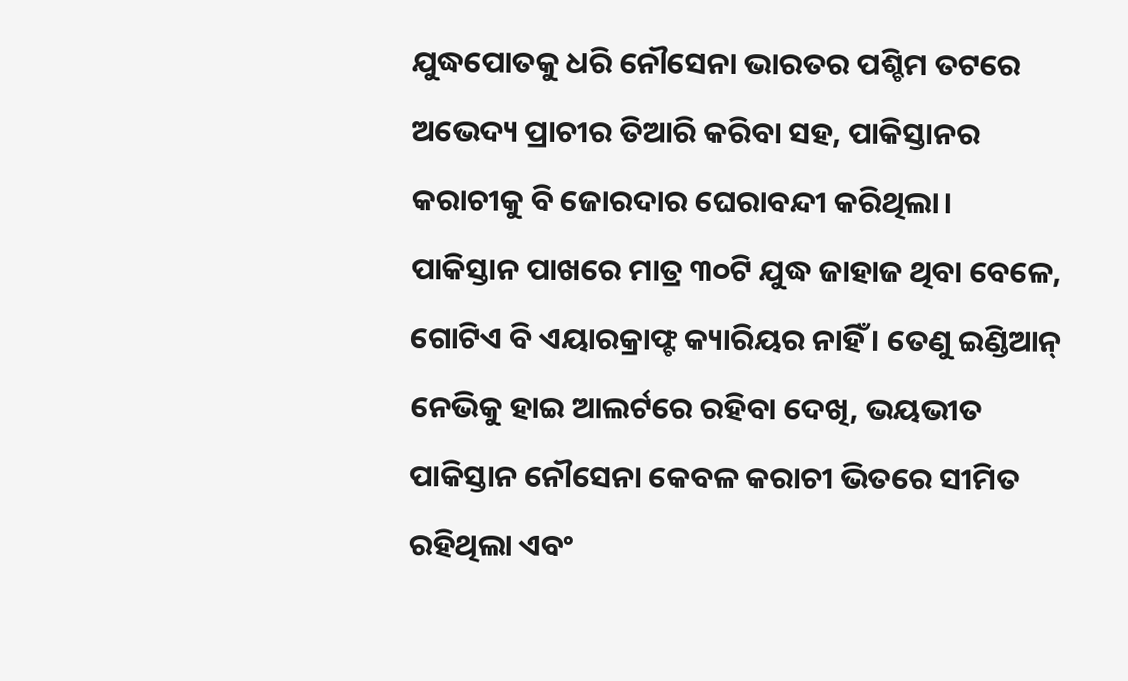ଯୁଦ୍ଧପୋତକୁ ଧରି ନୌସେନା ଭାରତର ପଶ୍ଚିମ ତଟରେ ଅଭେଦ୍ୟ ପ୍ରାଚୀର ତିଆରି କରିବା ସହ, ପାକିସ୍ତାନର କରାଚୀକୁ ବି ଜୋରଦାର ଘେରାବନ୍ଦୀ କରିଥିଲା।
ପାକିସ୍ତାନ ପାଖରେ ମାତ୍ର ୩୦ଟି ଯୁଦ୍ଧ ଜାହାଜ ଥିବା ବେଳେ, ଗୋଟିଏ ବି ଏୟାରକ୍ରାଫ୍ଟ କ୍ୟାରିୟର ନାହିଁ । ତେଣୁ ଇଣ୍ଡିଆନ୍ ନେଭିକୁ ହାଇ ଆଲର୍ଟରେ ରହିବା ଦେଖି, ଭୟଭୀତ ପାକିସ୍ତାନ ନୌସେନା କେବଳ କରାଚୀ ଭିତରେ ସୀମିତ ରହିଥିଲା ଏବଂ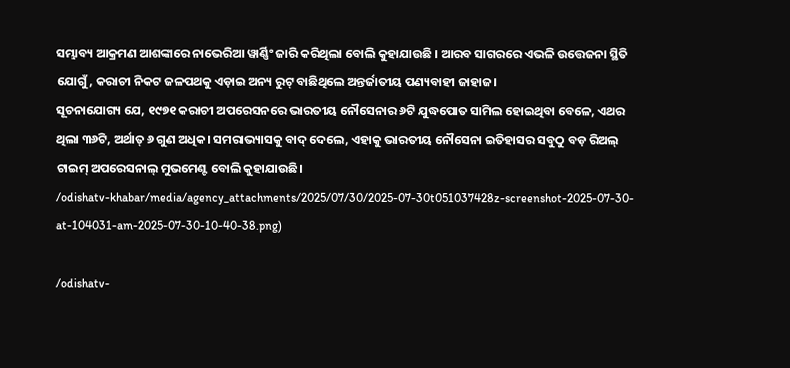ସମ୍ଭାବ୍ୟ ଆକ୍ରମଣ ଆଶଙ୍କାରେ ନାଭେରିଆ ୱାର୍ଣ୍ଣିଂ ଜାରି କରିଥିଲା ବୋଲି କୁହାଯାଉଛି । ଆରବ ସାଗରରେ ଏଭଳି ଉତ୍ତେଜନା ସ୍ଥିତି ଯୋଗୁଁ, କରାଚୀ ନିକଟ ଜଳପଥକୁ ଏଡ଼ାଇ ଅନ୍ୟ ରୁଟ୍ ବାଛିଥିଲେ ଅନ୍ତର୍ଜାତୀୟ ପଣ୍ୟବାହୀ ଜାହାଜ।
ସୂଚନାଯୋଗ୍ୟ ଯେ, ୧୯୭୧ କରାଚୀ ଅପରେସନରେ ଭାରତୀୟ ନୌସେନାର ୬ଟି ଯୁଦ୍ଧପୋତ ସାମିଲ ହୋଇଥିବା ବେଳେ, ଏଥର ଥିଲା ୩୬ଟି, ଅର୍ଥାତ୍ ୬ ଗୁଣ ଅଧିକ। ସମରାଭ୍ୟାସକୁ ବାଦ୍ ଦେଲେ, ଏହାକୁ ଭାରତୀୟ ନୌସେନା ଇତିହାସର ସବୁଠୁ ବଡ଼ ରିଅଲ୍ ଟାଇମ୍ ଅପରେସନାଲ୍ ମୁଭମେଣ୍ଟ ବୋଲି କୁହାଯାଉଛି।
/odishatv-khabar/media/agency_attachments/2025/07/30/2025-07-30t051037428z-screenshot-2025-07-30-at-104031-am-2025-07-30-10-40-38.png)

/odishatv-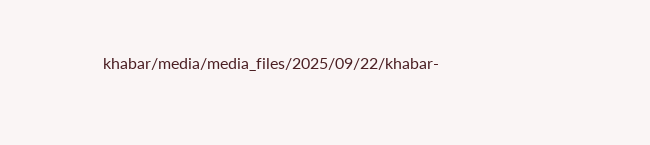khabar/media/media_files/2025/09/22/khabar-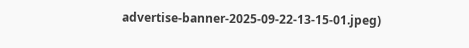advertise-banner-2025-09-22-13-15-01.jpeg)